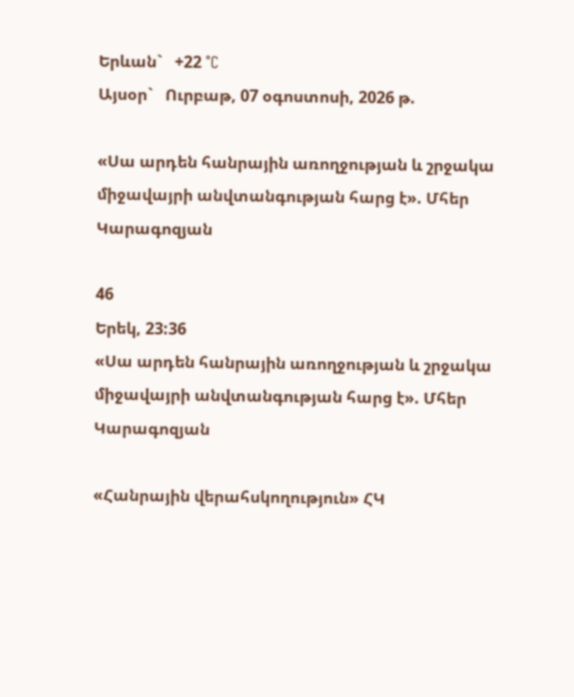Երևան`   +22 °C
Այսօր`   Ուրբաթ, 07 օգոստոսի, 2026 թ.

«Սա արդեն հանրային առողջության և շրջակա միջավայրի անվտանգության հարց է». Մհեր Կարագոզյան

46
Երեկ, 23:36
«Սա արդեն հանրային առողջության և շրջակա միջավայրի անվտանգության հարց է». Մհեր Կարագոզյան

«Հանրային վերահսկողություն» ՀԿ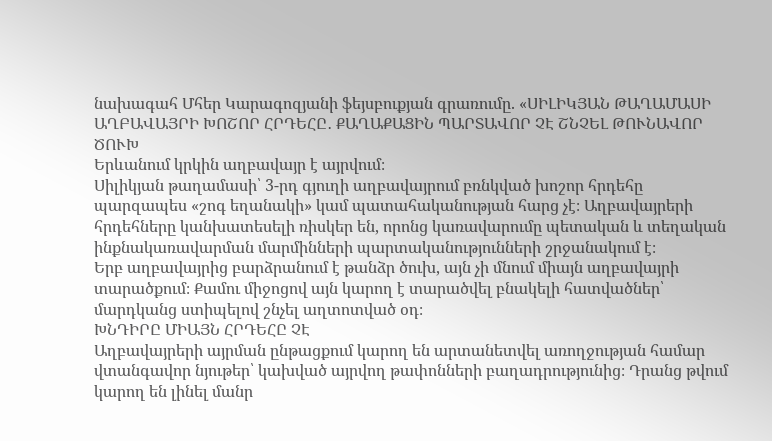նախագահ Մհեր Կարագոզյանի ֆեյսբուքյան գրառումը. «ՍԻԼԻԿՅԱՆ ԹԱՂԱՄԱՍԻ ԱՂԲԱՎԱՅՐԻ ԽՈՇՈՐ ՀՐԴԵՀԸ․ ՔԱՂԱՔԱՑԻՆ ՊԱՐՏԱՎՈՐ ՉԷ ՇՆՉԵԼ ԹՈՒՆԱՎՈՐ ԾՈՒԽ
Երևանում կրկին աղբավայր է այրվում։
Սիլիկյան թաղամասի՝ 3-րդ գյուղի աղբավայրում բռնկված խոշոր հրդեհը պարզապես «շոգ եղանակի» կամ պատահականության հարց չէ։ Աղբավայրերի հրդեհները կանխատեսելի ռիսկեր են, որոնց կառավարումը պետական և տեղական ինքնակառավարման մարմինների պարտականությունների շրջանակում է։
Երբ աղբավայրից բարձրանում է թանձր ծուխ, այն չի մնում միայն աղբավայրի տարածքում։ Քամու միջոցով այն կարող է տարածվել բնակելի հատվածներ՝ մարդկանց ստիպելով շնչել աղտոտված օդ։
ԽՆԴԻՐԸ ՄԻԱՅՆ ՀՐԴԵՀԸ ՉԷ
Աղբավայրերի այրման ընթացքում կարող են արտանետվել առողջության համար վտանգավոր նյութեր՝ կախված այրվող թափոնների բաղադրությունից։ Դրանց թվում կարող են լինել մանր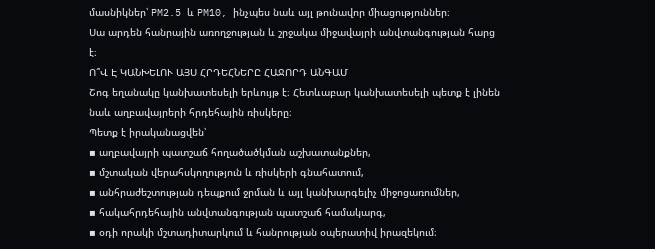մասնիկներ՝ PM2.5 և PM10, ինչպես նաև այլ թունավոր միացություններ։
Սա արդեն հանրային առողջության և շրջակա միջավայրի անվտանգության հարց է։
Ո՞Վ Է ԿԱՆԽԵԼՈՒ ԱՅՍ ՀՐԴԵՀՆԵՐԸ ՀԱՋՈՐԴ ԱՆԳԱՄ
Շոգ եղանակը կանխատեսելի երևույթ է։ Հետևաբար կանխատեսելի պետք է լինեն նաև աղբավայրերի հրդեհային ռիսկերը։
Պետք է իրականացվեն՝
▪ աղբավայրի պատշաճ հողածածկման աշխատանքներ,
▪ մշտական վերահսկողություն և ռիսկերի գնահատում,
▪ անհրաժեշտության դեպքում ջրման և այլ կանխարգելիչ միջոցառումներ,
▪ հակահրդեհային անվտանգության պատշաճ համակարգ,
▪ օդի որակի մշտադիտարկում և հանրության օպերատիվ իրազեկում։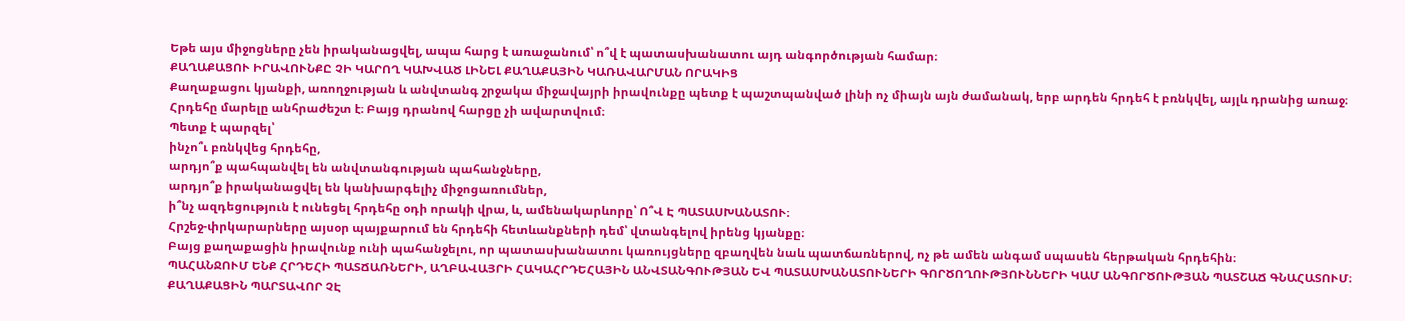Եթե այս միջոցները չեն իրականացվել, ապա հարց է առաջանում՝ ո՞վ է պատասխանատու այդ անգործության համար։
ՔԱՂԱՔԱՑՈՒ ԻՐԱՎՈՒՆՔԸ ՉԻ ԿԱՐՈՂ ԿԱԽՎԱԾ ԼԻՆԵԼ ՔԱՂԱՔԱՅԻՆ ԿԱՌԱՎԱՐՄԱՆ ՈՐԱԿԻՑ
Քաղաքացու կյանքի, առողջության և անվտանգ շրջակա միջավայրի իրավունքը պետք է պաշտպանված լինի ոչ միայն այն ժամանակ, երբ արդեն հրդեհ է բռնկվել, այլև դրանից առաջ։
Հրդեհը մարելը անհրաժեշտ է։ Բայց դրանով հարցը չի ավարտվում։
Պետք է պարզել՝
ինչո՞ւ բռնկվեց հրդեհը,
արդյո՞ք պահպանվել են անվտանգության պահանջները,
արդյո՞ք իրականացվել են կանխարգելիչ միջոցառումներ,
ի՞նչ ազդեցություն է ունեցել հրդեհը օդի որակի վրա, և, ամենակարևորը՝ Ո՞Վ Է ՊԱՏԱՍԽԱՆԱՏՈՒ։
Հրշեջ-փրկարարները այսօր պայքարում են հրդեհի հետևանքների դեմ՝ վտանգելով իրենց կյանքը։
Բայց քաղաքացին իրավունք ունի պահանջելու, որ պատասխանատու կառույցները զբաղվեն նաև պատճառներով, ոչ թե ամեն անգամ սպասեն հերթական հրդեհին։
ՊԱՀԱՆՋՈՒՄ ԵՆՔ ՀՐԴԵՀԻ ՊԱՏՃԱՌՆԵՐԻ, ԱՂԲԱՎԱՅՐԻ ՀԱԿԱՀՐԴԵՀԱՅԻՆ ԱՆՎՏԱՆԳՈՒԹՅԱՆ ԵՎ ՊԱՏԱՍԽԱՆԱՏՈՒՆԵՐԻ ԳՈՐԾՈՂՈՒԹՅՈՒՆՆԵՐԻ ԿԱՄ ԱՆԳՈՐԾՈՒԹՅԱՆ ՊԱՏՇԱՃ ԳՆԱՀԱՏՈՒՄ։
ՔԱՂԱՔԱՑԻՆ ՊԱՐՏԱՎՈՐ ՉԷ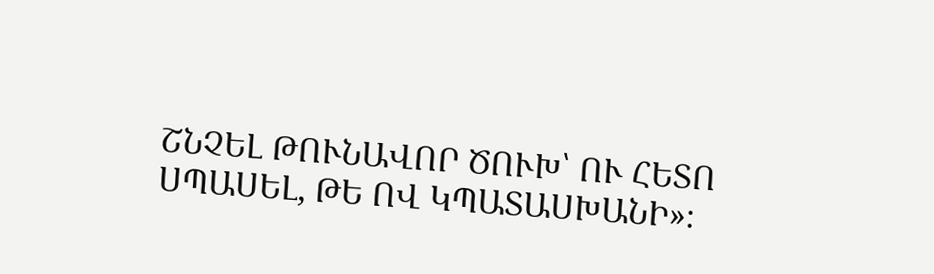ՇՆՉԵԼ ԹՈՒՆԱՎՈՐ ԾՈՒԽ՝ ՈՒ ՀԵՏՈ ՍՊԱՍԵԼ, ԹԵ ՈՎ ԿՊԱՏԱՍԽԱՆԻ»։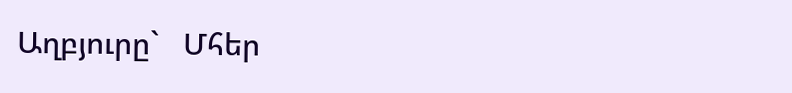Աղբյուրը`   Մհեր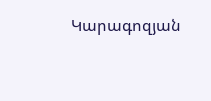Կարագոզյան